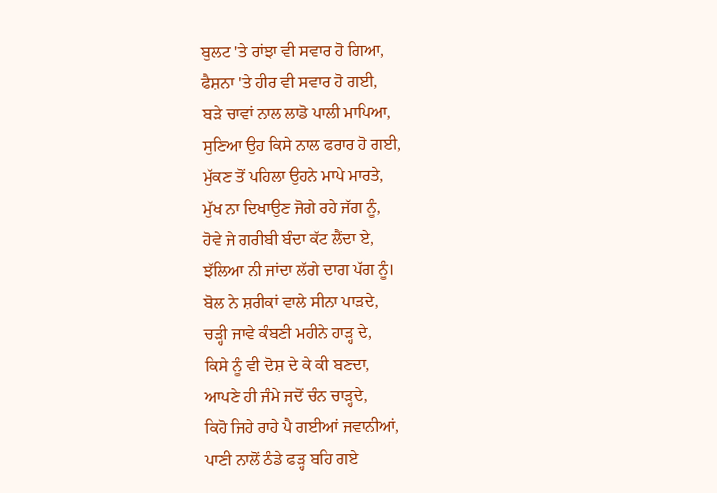ਬੁਲਟ 'ਤੇ ਰਾਂਝਾ ਵੀ ਸਵਾਰ ਹੋ ਗਿਆ,
ਫੈਸ਼ਨਾ 'ਤੇ ਹੀਰ ਵੀ ਸਵਾਰ ਹੋ ਗਈ,
ਬੜੇ ਚਾਵਾਂ ਨਾਲ ਲਾਡੋ ਪਾਲੀ ਮਾਪਿਆ,
ਸੁਣਿਆ ਉਹ ਕਿਸੇ ਨਾਲ ਫਰਾਰ ਹੋ ਗਈ,
ਮੁੱਕਣ ਤੋਂ ਪਹਿਲਾ ਉਹਨੇ ਮਾਪੇ ਮਾਰਤੇ,
ਮੁੱਖ ਨਾ ਦਿਖਾਉਣ ਜੋਗੇ ਰਹੇ ਜੱਗ ਨੂੰ,
ਹੋਵੇ ਜੇ ਗਰੀਬੀ ਬੰਦਾ ਕੱਟ ਲੈਂਦਾ ਏ,
ਝੱਲਿਆ ਨੀ ਜਾਂਦਾ ਲੱਗੇ ਦਾਗ ਪੱਗ ਨੂੰ।
ਬੋਲ ਨੇ ਸ਼ਰੀਕਾਂ ਵਾਲੇ ਸੀਨਾ ਪਾੜਦੇ,
ਚੜ੍ਹੀ ਜਾਵੇ ਕੰਬਣੀ ਮਹੀਨੇ ਹਾੜ੍ਹ ਦੇ,
ਕਿਸੇ ਨੂੰ ਵੀ ਦੋਸ਼ ਦੇ ਕੇ ਕੀ ਬਣਦਾ,
ਆਪਣੇ ਹੀ ਜੰਮੇ ਜਦੋਂ ਚੰਨ ਚਾੜ੍ਹਦੇ,
ਕਿਹੋ ਜਿਹੇ ਰਾਹੇ ਪੈ ਗਈਆਂ ਜਵਾਨੀਆਂ,
ਪਾਣੀ ਨਾਲੋਂ ਠੰਡੇ ਫੜ੍ਹ ਬਹਿ ਗਏ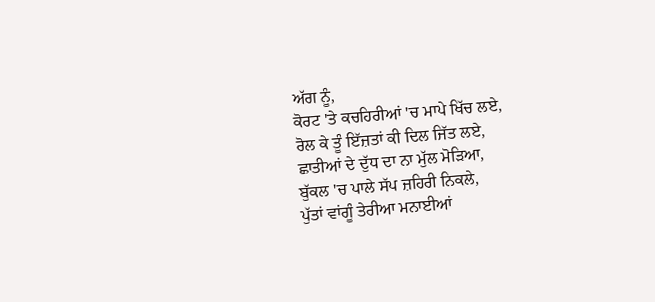ਅੱਗ ਨੂੰ,
ਕੋਰਟ 'ਤੇ ਕਚਹਿਰੀਆਂ 'ਚ ਮਾਪੇ ਖਿੱਚ ਲਏ,
ਰੋਲ ਕੇ ਤੂੰ ਇੱਜ਼ਤਾਂ ਕੀ ਦਿਲ ਜਿੱਤ ਲਏ,
ਛਾਤੀਆਂ ਦੇ ਦੁੱਧ ਦਾ ਨਾ ਮੁੱਲ ਮੋੜਿਆ,
ਬੁੱਕਲ 'ਚ ਪਾਲੇ ਸੱਪ ਜ਼ਹਿਰੀ ਨਿਕਲੇ,
ਪੁੱਤਾਂ ਵਾਂਗੂੰ ਤੇਰੀਆ ਮਨਾਈਆਂ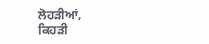ਲੋਹੜੀਆਂ,
ਕਿਹੜੀ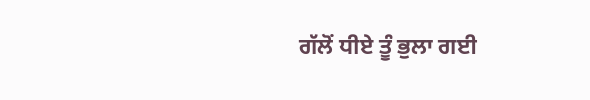ਗੱਲੋਂ ਧੀਏ ਤੂੰ ਭੁਲਾ ਗਈ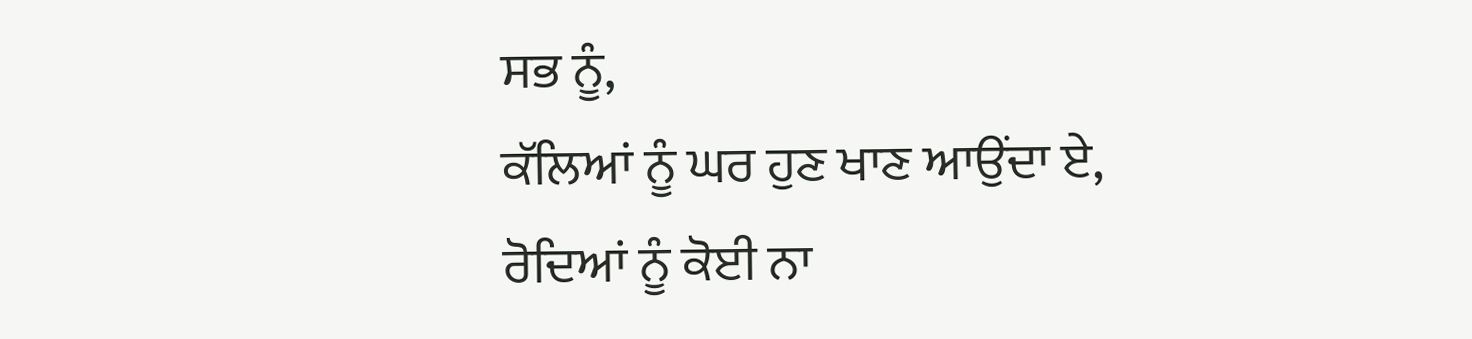ਸਭ ਨੂੰ,
ਕੱਲਿਆਂ ਨੂੰ ਘਰ ਹੁਣ ਖਾਣ ਆਉਂਦਾ ਏ,
ਰੋਦਿਆਂ ਨੂੰ ਕੋਈ ਨਾ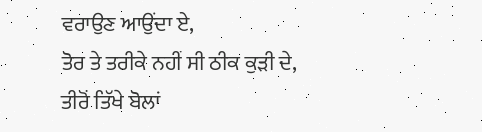ਵਰਾਉਣ ਆਉਂਦਾ ਏ,
ਤੋਰ ਤੇ ਤਰੀਕੇ ਨਹੀਂ ਸੀ ਠੀਕ ਕੁੜੀ ਦੇ,
ਤੀਰੋਂ ਤਿੱਖੇ ਬੋਲਾਂ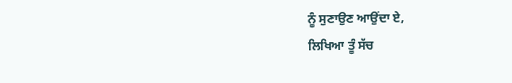ਨੂੰ ਸੁਣਾਉਣ ਆਉਂਦਾ ਏ,
ਲਿਖਿਆ ਤੂੰ ਸੱਚ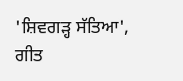'ਸ਼ਿਵਗੜ੍ਹ ਸੱਤਿਆ',
ਗੀਤ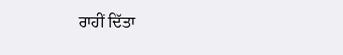ਰਾਹੀਂ ਦਿੱਤਾ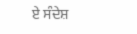ਏ ਸੰਦੇਸ਼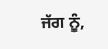ਜੱਗ ਨੂੰ,